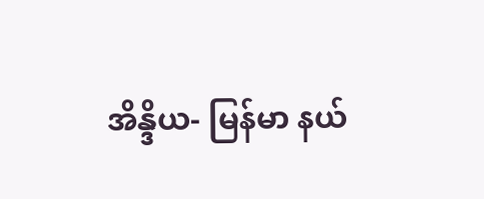အိန္ဒိယ- မြန်မာ နယ်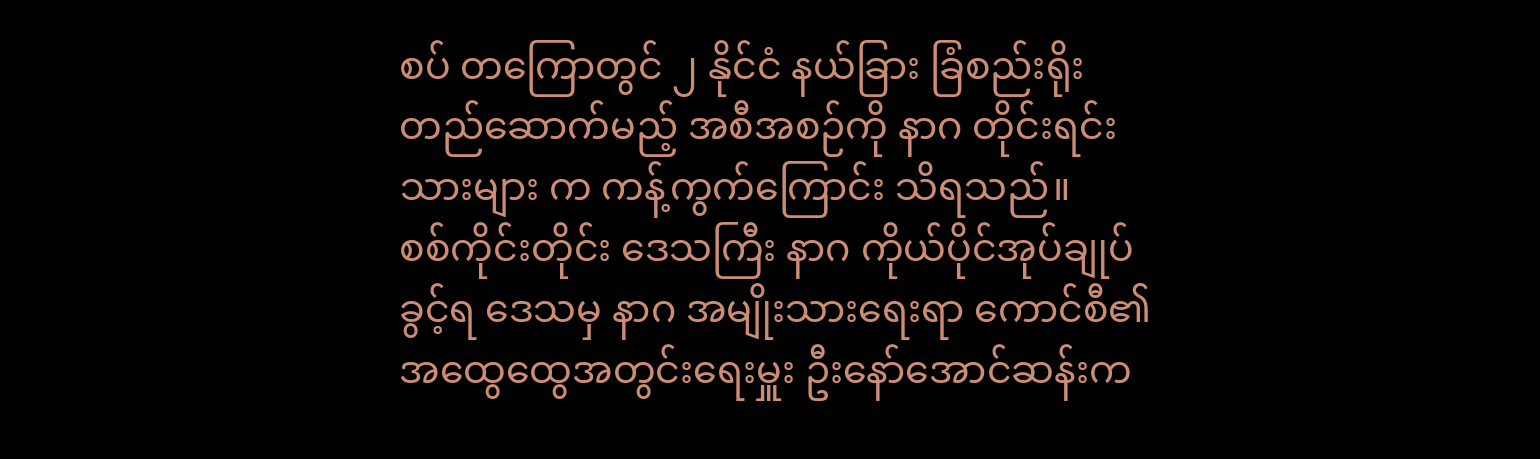စပ် တကြောတွင် ၂ နိုင်ငံ နယ်ခြား ခြံစည်းရိုး တည်ဆောက်မည့် အစီအစဉ်ကို နာဂ တိုင်းရင်းသားများ က ကန့်ကွက်ကြောင်း သိရသည်။
စစ်ကိုင်းတိုင်း ဒေသကြီး နာဂ ကိုယ်ပိုင်အုပ်ချုပ်ခွင့်ရ ဒေသမှ နာဂ အမျိုးသားရေးရာ ကောင်စီ၏ အထွေထွေအတွင်းရေးမှူး ဦးနော်အောင်ဆန်းက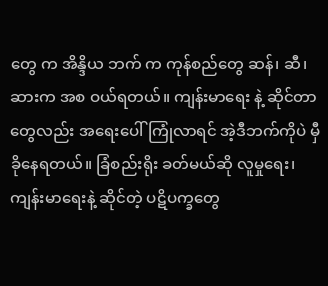တွေ က အိန္ဒိယ ဘက် က ကုန်စည်တွေ ဆန်၊ ဆီ၊ ဆားက အစ ဝယ်ရတယ်။ ကျန်းမာရေး နဲ့ ဆိုင်တာတွေလည်း အရေးပေါ်ကြုံလာရင် အဲ့ဒီဘက်ကိုပဲ မှီခိုနေရတယ်။ ခြံစည်းရိုး ခတ်မယ်ဆို လူမှုရေး၊ ကျန်းမာရေးနဲ့ ဆိုင်တဲ့ ပဋိပက္ခတွေ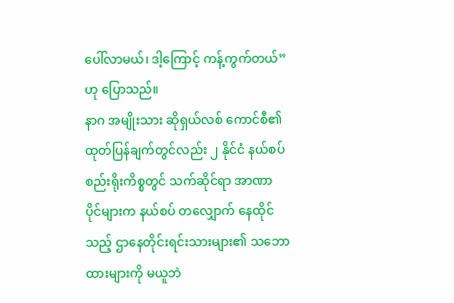ပေါ်လာမယ်၊ ဒါ့ကြောင့် ကန့်ကွက်တယ်”ဟု ပြောသည်။
နာဂ အမျိုးသား ဆိုရှယ်လစ် ကောင်စီ၏ ထုတ်ပြန်ချက်တွင်လည်း ၂ နိုင်ငံ နယ်စပ်စည်းရိုးကိစ္စတွင် သက်ဆိုင်ရာ အာဏာ ပိုင်များက နယ်စပ် တလျှောက် နေထိုင်သည့် ဌာနေတိုင်းရင်းသားများ၏ သဘောထားများကို မယူဘဲ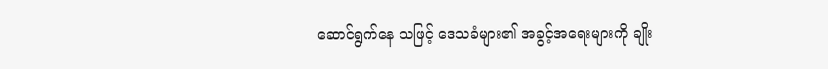ဆောင်ရွက်နေ သဖြင့် ဒေသခံများ၏ အခွင့်အရေးများကို ချိုး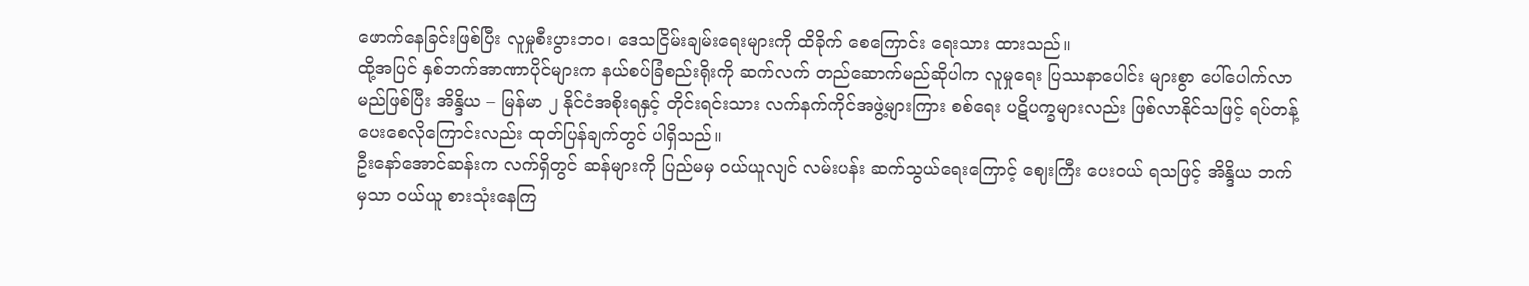ဖောက်နေခြင်းဖြစ်ပြီး လူမှုစီးပွားဘဝ၊ ဒေသငြိမ်းချမ်းရေးများကို ထိခိုက် စေကြောင်း ရေးသား ထားသည်။
ထို့အပြင် နှစ်ဘက်အာဏာပိုင်များက နယ်စပ်ခြံစည်းရိုးကို ဆက်လက် တည်ဆောက်မည်ဆိုပါက လူမှုရေး ပြဿနာပေါင်း များစွာ ပေါ်ပေါက်လာမည်ဖြစ်ပြီး အိန္ဒိယ – မြန်မာ ၂ နိုင်ငံအစိုးရနှင့် တိုင်းရင်းသား လက်နက်ကိုင်အဖွဲ့များကြား စစ်ရေး ပဋိပက္ခများလည်း ဖြစ်လာနိုင်သဖြင့် ရပ်တန့်ပေးစေလိုကြောင်းလည်း ထုတ်ပြန်ချက်တွင် ပါရှိသည်။
ဦးနော်အောင်ဆန်းက လက်ရှိတွင် ဆန်များကို ပြည်မမှ ဝယ်ယူလျင် လမ်းပန်း ဆက်သွယ်ရေးကြောင့် ဈေးကြီး ပေးဝယ် ရသဖြင့် အိန္ဒိယ ဘက်မှသာ ဝယ်ယူ စားသုံးနေကြ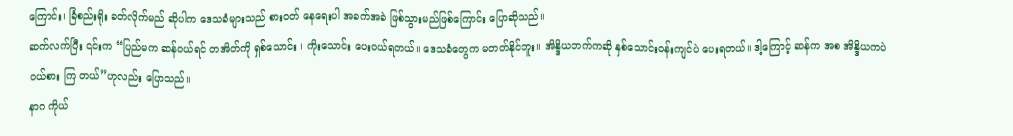ကြောင်း၊ ခြံစည်းရိုး ခတ်လိုက်မည် ဆိုပါက ဒေသခံများသည် စားဝတ် နေရေးပါ အခက်အခဲ ဖြစ်သွားမည်ဖြစ်ကြောင်း ပြောဆိုသည်။
ဆက်လက်ပြီး ၎င်းက “ပြည်မက ဆန်ဝယ်ရင် တအိတ်ကို ရှစ်သောင်း ၊ ကိုးသောင်း ပေးဝယ်ရတယ်။ ဒေသခံတွေက မတတ်နိုင်ဘူး။ အိန္ဒိယဘက်ကဆို နှစ်သောင်းဝန်းကျင်ပဲ ပေးရတယ်။ ဒါ့ကြောင့် ဆန်က အစ အိန္ဒိယကပဲ ဝယ်စား ကြ တယ်”ဟုလည်း ပြောသည်။
နာဂ ကိုယ်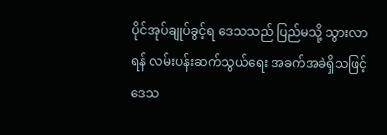ပိုင်အုပ်ချုပ်ခွင့်ရ ဒေသသည် ပြည်မသို့ သွားလာရန် လမ်းပန်းဆက်သွယ်ရေး အခက်အခဲရှိသဖြင့် ဒေသ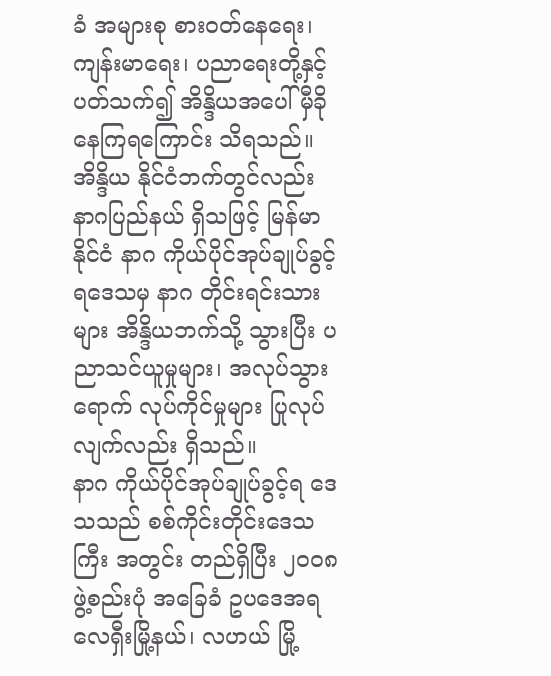ခံ အများစု စားဝတ်နေရေး၊ ကျန်းမာရေး၊ ပညာရေးတို့နှင့် ပတ်သက်၍ အိန္ဒိယအပေါ် မှီခိုနေကြရကြောင်း သိရသည်။
အိန္ဒိယ နိုင်ငံဘက်တွင်လည်း နာဂပြည်နယ် ရှိသဖြင့် မြန်မာနိုင်ငံ နာဂ ကိုယ်ပိုင်အုပ်ချုပ်ခွင့်ရဒေသမှ နာဂ တိုင်းရင်းသား များ အိန္ဒိယဘက်သို့ သွားပြီး ပညာသင်ယူမှုများ၊ အလုပ်သွားရောက် လုပ်ကိုင်မှုများ ပြုလုပ်လျက်လည်း ရှိသည်။
နာဂ ကိုယ်ပိုင်အုပ်ချုပ်ခွင့်ရ ဒေသသည် စစ်ကိုင်းတိုင်းဒေသကြီး အတွင်း တည်ရှိပြီး ၂၀၀၈ ဖွဲ့စည်းပုံ အခြေခံ ဥပဒေအရ လေရှီးမြို့နယ်၊ လဟယ် မြို့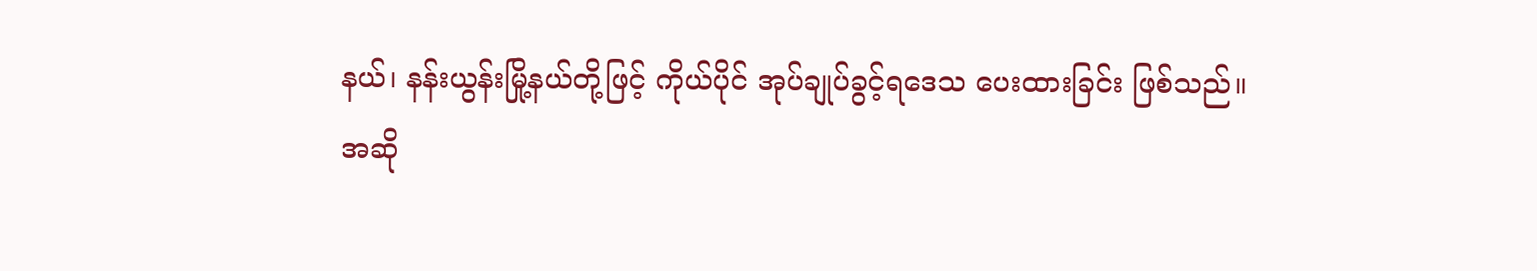နယ်၊ နန်းယွန်းမြို့နယ်တို့ဖြင့် ကိုယ်ပိုင် အုပ်ချုပ်ခွင့်ရဒေသ ပေးထားခြင်း ဖြစ်သည်။
အဆို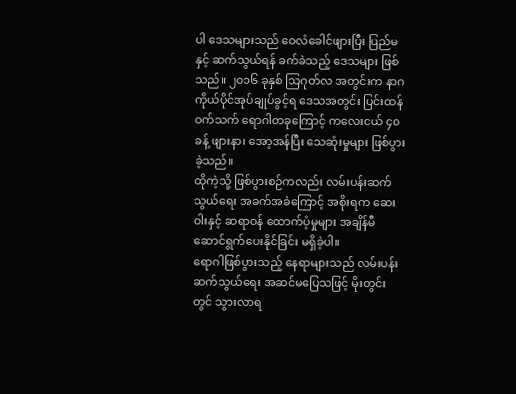ပါ ဒေသများသည် ဝေလံခေါင်ဖျားပြီး ပြည်မနှင့် ဆက်သွယ်ရန် ခက်ခဲသည့် ဒေသများ ဖြစ်သည်။ ၂၀၁၆ ခုနှစ် သြဂုတ်လ အတွင်းက နာဂ ကိုယ်ပိုင်အုပ်ချုပ်ခွင့်ရ ဒေသအတွင်း ပြင်းထန်ဝက်သက် ရောဂါတခုကြောင့် ကလေးငယ် ၄၀ ခန့် ဖျားနာ၊ အော့အန်ပြီး သေဆုံးမှုများ ဖြစ်ပွားခဲ့သည်။
ထိုကဲ့သို့ ဖြစ်ပွားစဉ်ကလည်း လမ်းပန်းဆက်သွယ်ရေး အခက်အခဲကြောင့် အစိုးရက ဆေးဝါးနှင့် ဆရာဝန် ထောက်ပံ့မှုများ အချိန်မီ ဆောင်ရွက်ပေးနိုင်ခြင်း မရှိခဲ့ပါ။
ရောဂါဖြစ်ပွားသည့် နေရာများသည် လမ်းပန်းဆက်သွယ်ရေး အဆင်မပြေသဖြင့် မိုးတွင်းတွင် သွားလာရ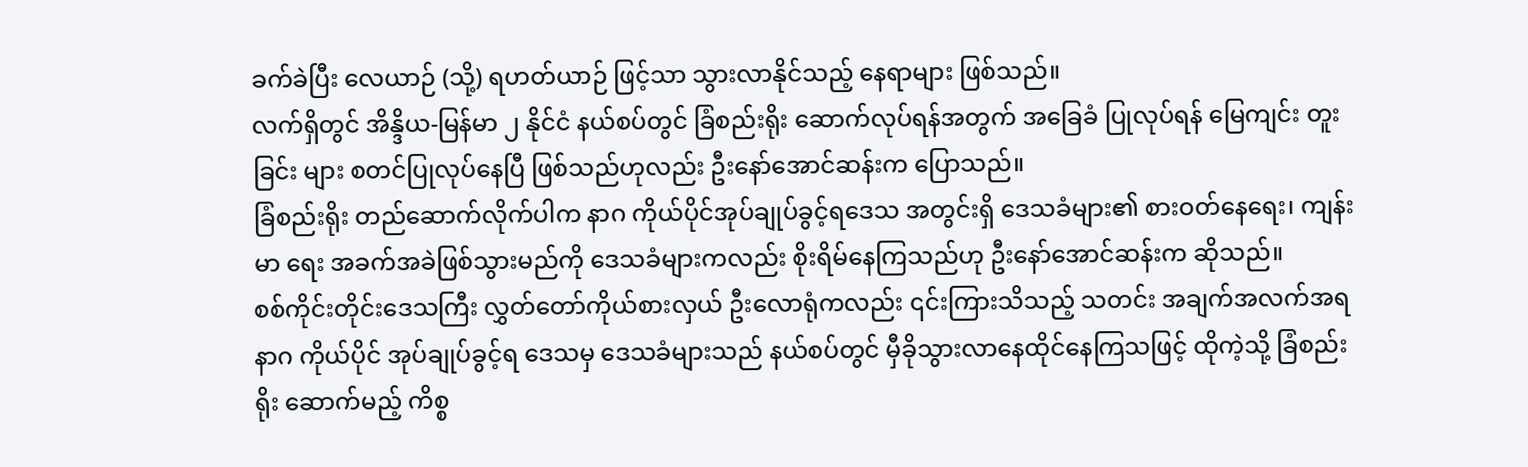ခက်ခဲပြီး လေယာဉ် (သို့) ရဟတ်ယာဉ် ဖြင့်သာ သွားလာနိုင်သည့် နေရာများ ဖြစ်သည်။
လက်ရှိတွင် အိန္ဒိယ-မြန်မာ ၂ နိုင်ငံ နယ်စပ်တွင် ခြံစည်းရိုး ဆောက်လုပ်ရန်အတွက် အခြေခံ ပြုလုပ်ရန် မြေကျင်း တူးခြင်း များ စတင်ပြုလုပ်နေပြီ ဖြစ်သည်ဟုလည်း ဦးနော်အောင်ဆန်းက ပြောသည်။
ခြံစည်းရိုး တည်ဆောက်လိုက်ပါက နာဂ ကိုယ်ပိုင်အုပ်ချုပ်ခွင့်ရဒေသ အတွင်းရှိ ဒေသခံများ၏ စားဝတ်နေရေး၊ ကျန်းမာ ရေး အခက်အခဲဖြစ်သွားမည်ကို ဒေသခံများကလည်း စိုးရိမ်နေကြသည်ဟု ဦးနော်အောင်ဆန်းက ဆိုသည်။
စစ်ကိုင်းတိုင်းဒေသကြီး လွှတ်တော်ကိုယ်စားလှယ် ဦးလောရုံကလည်း ၎င်းကြားသိသည့် သတင်း အချက်အလက်အရ နာဂ ကိုယ်ပိုင် အုပ်ချုပ်ခွင့်ရ ဒေသမှ ဒေသခံများသည် နယ်စပ်တွင် မှီခိုသွားလာနေထိုင်နေကြသဖြင့် ထိုကဲ့သို့ ခြံစည်းရိုး ဆောက်မည့် ကိစ္စ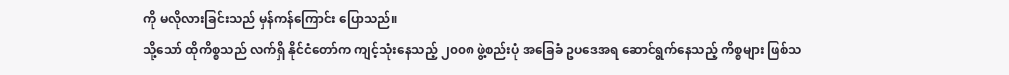ကို မလိုလားခြင်းသည် မှန်ကန်ကြောင်း ပြောသည်။
သို့သော် ထိုကိစ္စသည် လက်ရှိ နိုင်ငံတော်က ကျင့်သုံးနေသည့် ၂၀၀၈ ဖွဲ့စည်းပုံ အခြေခံ ဥပဒေအရ ဆောင်ရွက်နေသည့် ကိစ္စများ ဖြစ်သ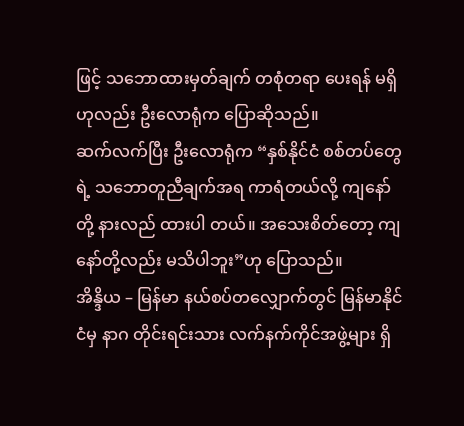ဖြင့် သဘောထားမှတ်ချက် တစုံတရာ ပေးရန် မရှိဟုလည်း ဦးလောရုံက ပြောဆိုသည်။
ဆက်လက်ပြီး ဦးလောရုံက “နှစ်နိုင်ငံ စစ်တပ်တွေရဲ့ သဘောတူညီချက်အရ ကာရံတယ်လို့ ကျနော်တို့ နားလည် ထားပါ တယ်။ အသေးစိတ်တော့ ကျနော်တို့လည်း မသိပါဘူး”ဟု ပြောသည်။
အိန္ဒိယ – မြန်မာ နယ်စပ်တလျှောက်တွင် မြန်မာနိုင်ငံမှ နာဂ တိုင်းရင်းသား လက်နက်ကိုင်အဖွဲ့များ ရှိ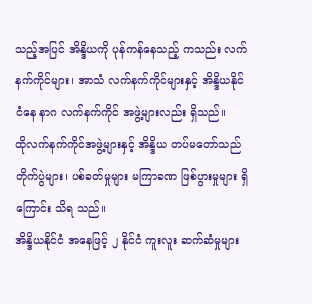သည့်အပြင် အိန္ဒိယကို ပုန်ကန်နေသည့် ကသည်း လက်နက်ကိုင်များ၊ အာသံ လက်နက်ကိုင်များနှင့် အိန္ဒိယနိုင်ငံနေ နာဂ လက်နက်ကိုင် အဖွဲ့များလည်း ရှိသည်။
ထိုလက်နက်ကိုင်အဖွဲ့များနှင့် အိန္ဒိယ တပ်မတော်သည် တိုက်ပွဲများ၊ ပစ်ခတ်မှုများ မကြာခဏ ဖြစ်ပွားမှုများ ရှိကြောင်း သိရ သည်။
အိန္ဒိယနိုင်ငံ အနေဖြင့် ၂ နိုင်ငံ ကူးလူး ဆက်ဆံမှုများ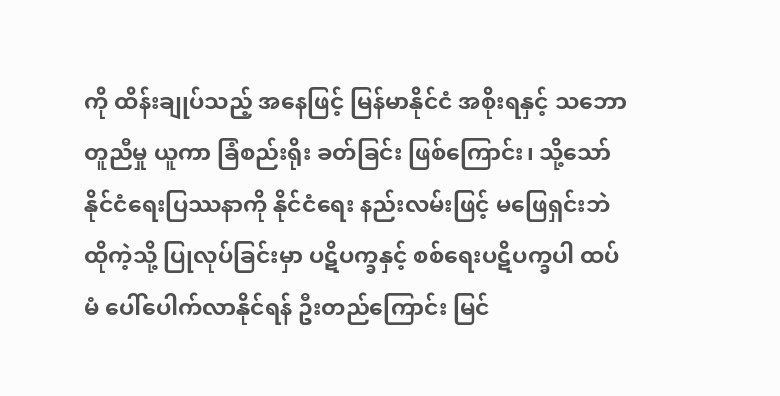ကို ထိန်းချုပ်သည့် အနေဖြင့် မြန်မာနိုင်ငံ အစိုးရနှင့် သဘောတူညီမှု ယူကာ ခြံစည်းရိုး ခတ်ခြင်း ဖြစ်ကြောင်း၊ သို့သော် နိုင်ငံရေးပြဿနာကို နိုင်ငံရေး နည်းလမ်းဖြင့် မဖြေရှင်းဘဲ ထိုကဲ့သို့ ပြုလုပ်ခြင်းမှာ ပဋိပက္ခနှင့် စစ်ရေးပဋိပက္ခပါ ထပ်မံ ပေါ်ပေါက်လာနိုင်ရန် ဦးတည်ကြောင်း မြင်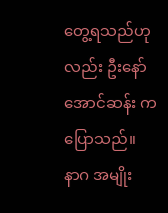တွေ့ရသည်ဟုလည်း ဦးနော်အောင်ဆန်း က ပြောသည်။
နာဂ အမျိုး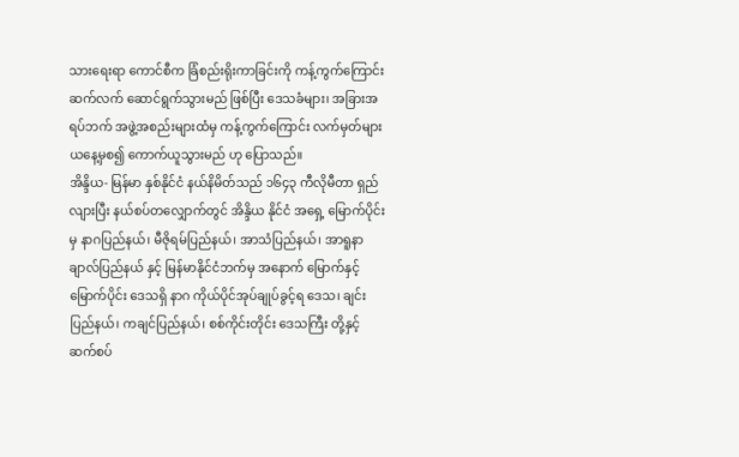သားရေးရာ ကောင်စီက ခြံစည်းရိုးကာခြင်းကို ကန့်ကွက်ကြောင်း ဆက်လက် ဆောင်ရွက်သွားမည် ဖြစ်ပြီး ဒေသခံများ၊ အခြားအရပ်ဘက် အဖွဲ့အစည်းများထံမှ ကန့်ကွက်ကြောင်း လက်မှတ်များ ယနေ့မှစ၍ ကောက်ယူသွားမည် ဟု ပြောသည်။
အိန္ဒိယ- မြန်မာ နှစ်နိုင်ငံ နယ်နိမိတ်သည် ၁၆၄၃ ကီလိုမီတာ ရှည်လျားပြီး နယ်စပ်တလျှောက်တွင် အိန္ဒိယ နိုင်ငံ အရှေ့ မြောက်ပိုင်းမှ နာဂပြည်နယ်၊ မီဇိုရမ်ပြည်နယ်၊ အာသံပြည်နယ်၊ အာရူနာချာလ်ပြည်နယ် နှင့် မြန်မာနိုင်ငံဘက်မှ အနောက် မြောက်နှင့် မြောက်ပိုင်း ဒေသရှိ နာဂ ကိုယ်ပိုင်အုပ်ချုပ်ခွင့်ရ ဒေသ၊ ချင်းပြည်နယ်၊ ကချင်ပြည်နယ်၊ စစ်ကိုင်းတိုင်း ဒေသကြီး တို့နှင့် ဆက်စပ်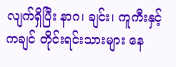လျက်ရှိပြီး နာဂ၊ ချင်း၊ ကူကီးနှင့် ကချင် တိုင်းရင်းသားများ နေ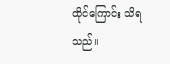ထိုင်ကြောင်း သိရသည်။